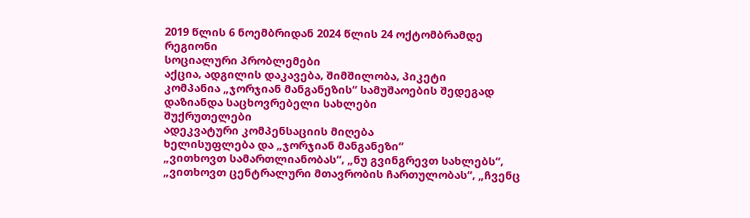2019 წლის 6 ნოემბრიდან 2024 წლის 24 ოქტომბრამდე
რეგიონი
სოციალური პრობლემები
აქცია, ადგილის დაკავება, შიმშილობა, პიკეტი
კომპანია „ჯორჯიან მანგანეზის“ სამუშაოების შედეგად დაზიანდა საცხოვრებელი სახლები
შუქრუთელები
ადეკვატური კომპენსაციის მიღება
ხელისუფლება და „ჯორჯიან მანგანეზი“
„ვითხოვთ სამართლიანობას“, „ნუ გვინგრევთ სახლებს“, „ვითხოვთ ცენტრალური მთავრობის ჩართულობას“, „ჩვენც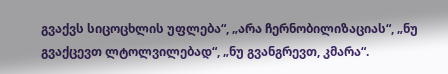გვაქვს სიცოცხლის უფლება“, „არა ჩერნობილიზაციას“, „ნუ გვაქცევთ ლტოლვილებად“, „ნუ გვანგრევთ, კმარა“.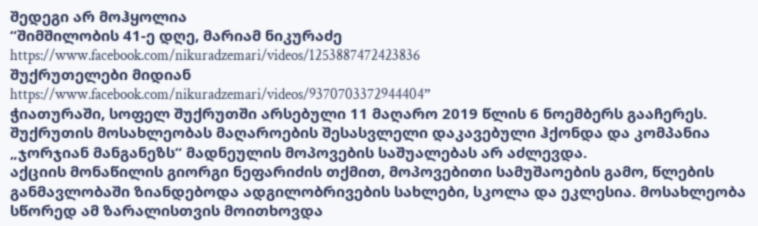შედეგი არ მოჰყოლია
“შიმშილობის 41-ე დღე, მარიამ ნიკურაძე
https://www.facebook.com/nikuradzemari/videos/1253887472423836
შუქრუთელები მიდიან
https://www.facebook.com/nikuradzemari/videos/9370703372944404”
ჭიათურაში, სოფელ შუქრუთში არსებული 11 მაღარო 2019 წლის 6 ნოემბერს გააჩერეს. შუქრუთის მოსახლეობას მაღაროების შესასვლელი დაკავებული ჰქონდა და კომპანია „ჯორჯიან მანგანეზს“ მადნეულის მოპოვების საშუალებას არ აძლევდა.
აქციის მონაწილის გიორგი ნეფარიძის თქმით, მოპოვებითი სამუშაოების გამო, წლების განმავლობაში ზიანდებოდა ადგილობრივების სახლები, სკოლა და ეკლესია. მოსახლეობა სწორედ ამ ზარალისთვის მოითხოვდა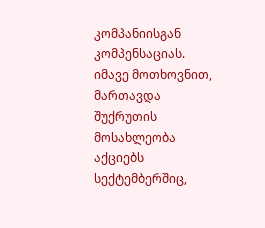კომპანიისგან კომპენსაციას.
იმავე მოთხოვნით, მართავდა შუქრუთის მოსახლეობა აქციებს სექტემბერშიც,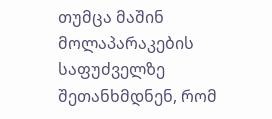თუმცა მაშინ მოლაპარაკების საფუძველზე შეთანხმდნენ, რომ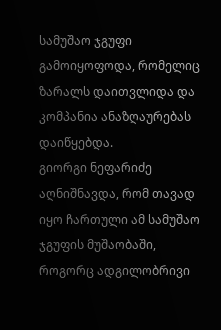სამუშაო ჯგუფი გამოიყოფოდა, რომელიც ზარალს დაითვლიდა და კომპანია ანაზღაურებას დაიწყებდა.
გიორგი ნეფარიძე აღნიშნავდა, რომ თავად იყო ჩართული ამ სამუშაო ჯგუფის მუშაობაში, როგორც ადგილობრივი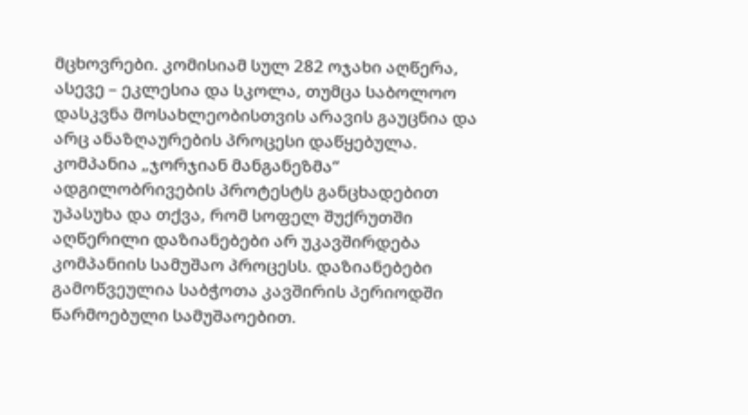მცხოვრები. კომისიამ სულ 282 ოჯახი აღწერა, ასევე – ეკლესია და სკოლა, თუმცა საბოლოო დასკვნა მოსახლეობისთვის არავის გაუცნია და არც ანაზღაურების პროცესი დაწყებულა.
კომპანია „ჯორჯიან მანგანეზმა“ ადგილობრივების პროტესტს განცხადებით უპასუხა და თქვა, რომ სოფელ შუქრუთში აღწერილი დაზიანებები არ უკავშირდება კომპანიის სამუშაო პროცესს. დაზიანებები გამოწვეულია საბჭოთა კავშირის პერიოდში წარმოებული სამუშაოებით.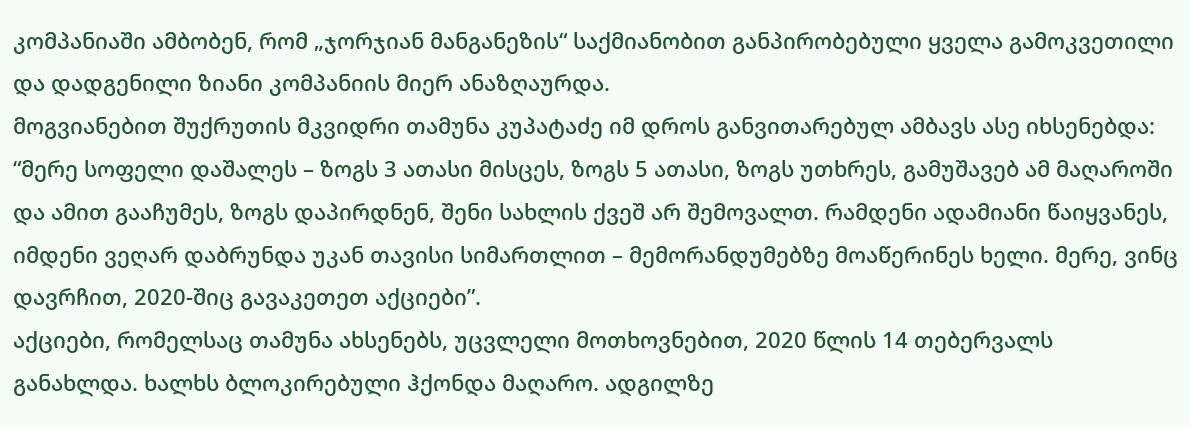კომპანიაში ამბობენ, რომ „ჯორჯიან მანგანეზის“ საქმიანობით განპირობებული ყველა გამოკვეთილი და დადგენილი ზიანი კომპანიის მიერ ანაზღაურდა.
მოგვიანებით შუქრუთის მკვიდრი თამუნა კუპატაძე იმ დროს განვითარებულ ამბავს ასე იხსენებდა: “მერე სოფელი დაშალეს – ზოგს 3 ათასი მისცეს, ზოგს 5 ათასი, ზოგს უთხრეს, გამუშავებ ამ მაღაროში და ამით გააჩუმეს, ზოგს დაპირდნენ, შენი სახლის ქვეშ არ შემოვალთ. რამდენი ადამიანი წაიყვანეს, იმდენი ვეღარ დაბრუნდა უკან თავისი სიმართლით – მემორანდუმებზე მოაწერინეს ხელი. მერე, ვინც დავრჩით, 2020-შიც გავაკეთეთ აქციები”.
აქციები, რომელსაც თამუნა ახსენებს, უცვლელი მოთხოვნებით, 2020 წლის 14 თებერვალს განახლდა. ხალხს ბლოკირებული ჰქონდა მაღარო. ადგილზე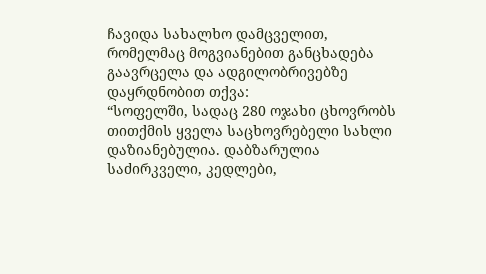ჩავიდა სახალხო დამცველით, რომელმაც მოგვიანებით განცხადება გაავრცელა და ადგილობრივებზე დაყრდნობით თქვა:
“სოფელში, სადაც 280 ოჯახი ცხოვრობს თითქმის ყველა საცხოვრებელი სახლი დაზიანებულია. დაბზარულია საძირკველი, კედლები,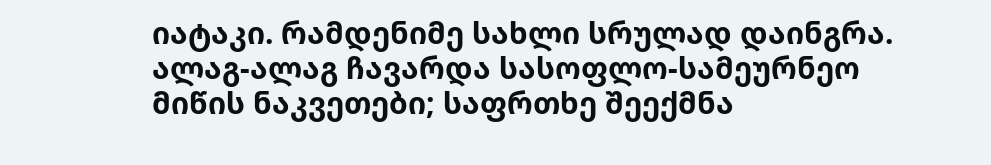იატაკი. რამდენიმე სახლი სრულად დაინგრა. ალაგ-ალაგ ჩავარდა სასოფლო-სამეურნეო მიწის ნაკვეთები; საფრთხე შეექმნა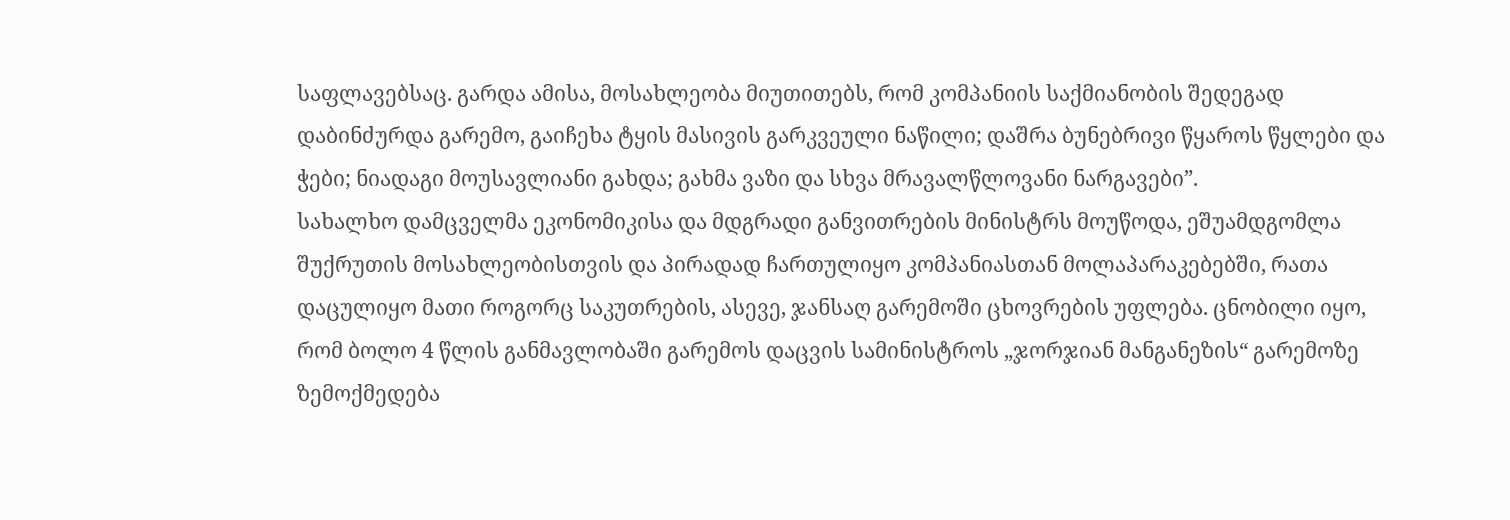საფლავებსაც. გარდა ამისა, მოსახლეობა მიუთითებს, რომ კომპანიის საქმიანობის შედეგად დაბინძურდა გარემო, გაიჩეხა ტყის მასივის გარკვეული ნაწილი; დაშრა ბუნებრივი წყაროს წყლები და ჭები; ნიადაგი მოუსავლიანი გახდა; გახმა ვაზი და სხვა მრავალწლოვანი ნარგავები”.
სახალხო დამცველმა ეკონომიკისა და მდგრადი განვითრების მინისტრს მოუწოდა, ეშუამდგომლა შუქრუთის მოსახლეობისთვის და პირადად ჩართულიყო კომპანიასთან მოლაპარაკებებში, რათა დაცულიყო მათი როგორც საკუთრების, ასევე, ჯანსაღ გარემოში ცხოვრების უფლება. ცნობილი იყო, რომ ბოლო 4 წლის განმავლობაში გარემოს დაცვის სამინისტროს „ჯორჯიან მანგანეზის“ გარემოზე ზემოქმედება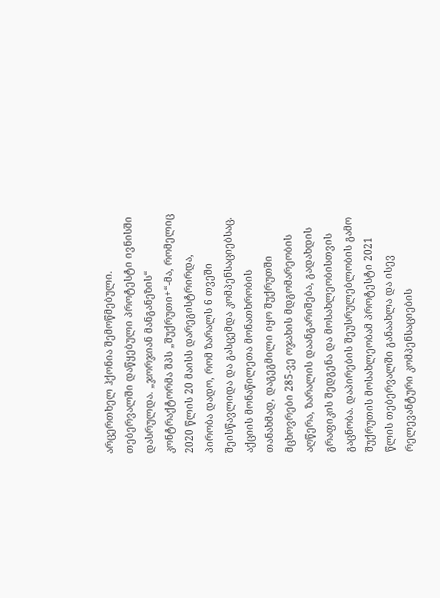არცერთხელ ჰქონია შემოწმებული.
თებერვალში დაწყებული პროტესტი ივნისში დასრულდა. „ჯორჯიან მანგანეზის“ კონტრაქტორმა შპს „შუქრუთი+“-მა, რომელიც 2020 წლის 20 მაისს დარეგისტრირდა, პირობა დადო, რომ ზარალს 6 თვეში შეისწავლიდა და გასცემდა კომპენსაციებსაც. აქციის მონაწილეთა მონათხრობის თანახმად, დაგეგმილი იყო შუქრუთში მცხოვრები 285-ვე ოჯახის მდგომარეობის აღწერა, ზარალის დაანგარიშება, გადახდის გრაფიკის შედგენა და მოსახლეობისთვის გაცნობა. დაპირების შეუსრულებლობის გამო შუქრუთის მოსახლეობამ პროტესტი 2021 წლის თებერვალში განაახლა და ისევ რელევანტური კომპენსაციების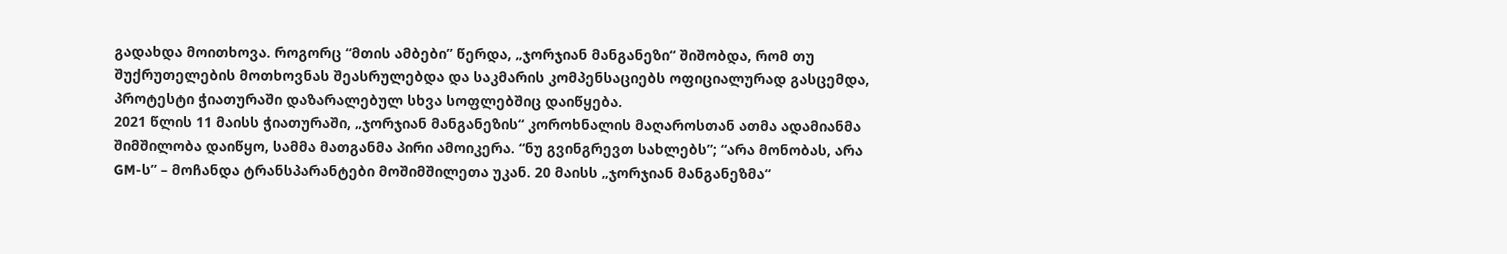გადახდა მოითხოვა. როგორც “მთის ამბები” წერდა, „ჯორჯიან მანგანეზი“ შიშობდა, რომ თუ შუქრუთელების მოთხოვნას შეასრულებდა და საკმარის კომპენსაციებს ოფიციალურად გასცემდა, პროტესტი ჭიათურაში დაზარალებულ სხვა სოფლებშიც დაიწყება.
2021 წლის 11 მაისს ჭიათურაში, „ჯორჯიან მანგანეზის“ კოროხნალის მაღაროსთან ათმა ადამიანმა შიმშილობა დაიწყო, სამმა მათგანმა პირი ამოიკერა. “ნუ გვინგრევთ სახლებს”; “არა მონობას, არა GM-ს” – მოჩანდა ტრანსპარანტები მოშიმშილეთა უკან. 20 მაისს „ჯორჯიან მანგანეზმა“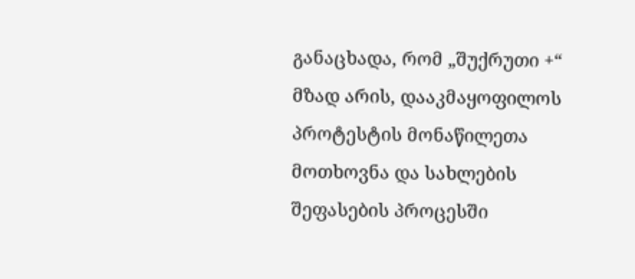განაცხადა, რომ „შუქრუთი +“ მზად არის, დააკმაყოფილოს პროტესტის მონაწილეთა მოთხოვნა და სახლების შეფასების პროცესში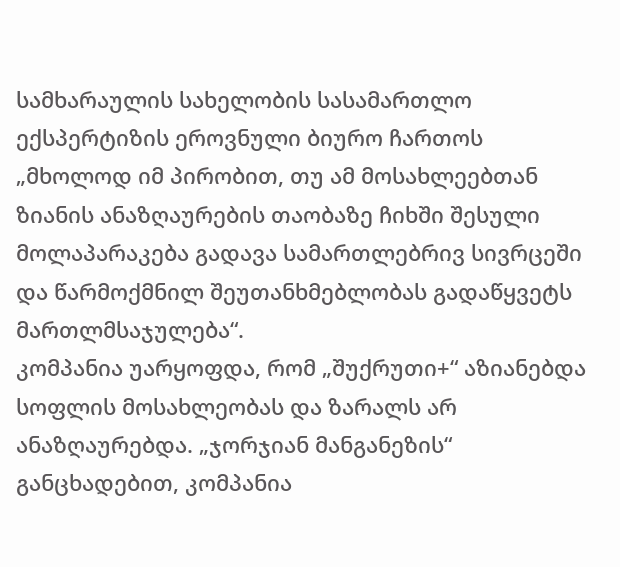სამხარაულის სახელობის სასამართლო ექსპერტიზის ეროვნული ბიურო ჩართოს „მხოლოდ იმ პირობით, თუ ამ მოსახლეებთან ზიანის ანაზღაურების თაობაზე ჩიხში შესული მოლაპარაკება გადავა სამართლებრივ სივრცეში და წარმოქმნილ შეუთანხმებლობას გადაწყვეტს მართლმსაჯულება“.
კომპანია უარყოფდა, რომ „შუქრუთი+“ აზიანებდა სოფლის მოსახლეობას და ზარალს არ ანაზღაურებდა. „ჯორჯიან მანგანეზის“ განცხადებით, კომპანია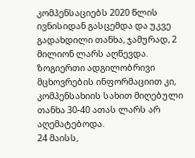კომპენსაციებს 2020 წლის ივნისიდან გასცემდა და უკვე გადახდილი თანხა, ჯამურად, 2 მილიონ ლარს აღწევდა. ზოგიერთი ადგილობრივი მცხოვრების ინფორმაციით კი, კომპენსახიის სახით მიღებული თანხა 30-40 ათას ლარს არ აღემატებოდა.
24 მაისს,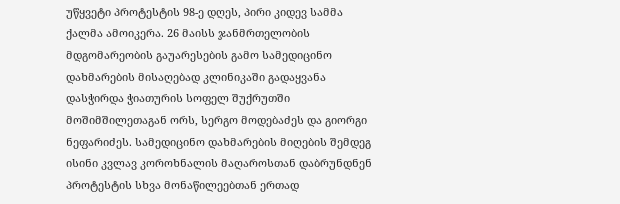უწყვეტი პროტესტის 98-ე დღეს, პირი კიდევ სამმა ქალმა ამოიკერა. 26 მაისს ჯანმრთელობის მდგომარეობის გაუარესების გამო სამედიცინო დახმარების მისაღებად კლინიკაში გადაყვანა დასჭირდა ჭიათურის სოფელ შუქრუთში მოშიმშილეთაგან ორს, სერგო მოდებაძეს და გიორგი ნეფარიძეს. სამედიცინო დახმარების მიღების შემდეგ ისინი კვლავ კოროხნალის მაღაროსთან დაბრუნდნენ პროტესტის სხვა მონაწილეებთან ერთად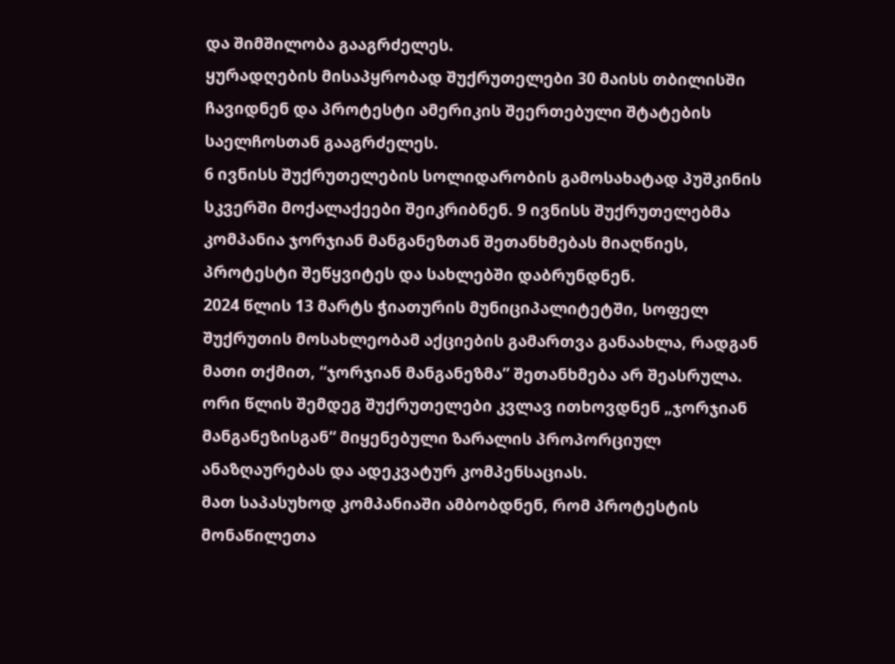და შიმშილობა გააგრძელეს.
ყურადღების მისაპყრობად შუქრუთელები 30 მაისს თბილისში ჩავიდნენ და პროტესტი ამერიკის შეერთებული შტატების საელჩოსთან გააგრძელეს.
6 ივნისს შუქრუთელების სოლიდარობის გამოსახატად პუშკინის სკვერში მოქალაქეები შეიკრიბნენ. 9 ივნისს შუქრუთელებმა კომპანია ჯორჯიან მანგანეზთან შეთანხმებას მიაღწიეს, პროტესტი შეწყვიტეს და სახლებში დაბრუნდნენ.
2024 წლის 13 მარტს ჭიათურის მუნიციპალიტეტში, სოფელ შუქრუთის მოსახლეობამ აქციების გამართვა განაახლა, რადგან მათი თქმით, “ჯორჯიან მანგანეზმა” შეთანხმება არ შეასრულა. ორი წლის შემდეგ შუქრუთელები კვლავ ითხოვდნენ „ჯორჯიან მანგანეზისგან“ მიყენებული ზარალის პროპორციულ ანაზღაურებას და ადეკვატურ კომპენსაციას.
მათ საპასუხოდ კომპანიაში ამბობდნენ, რომ პროტესტის მონაწილეთა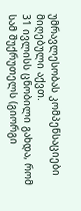უმრავლესობას კომპენსაციები მიღებული აქვთ.
31 ივლისს ცნობილი გახდა, რომ სამ შუქრუთელს (გიორგი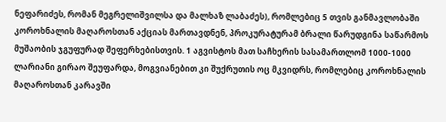ნეფარიძეს, რომან მეგრელიშვილსა და მალხაზ ლაბაძეს), რომლებიც 5 თვის განმავლობაში კოროხნალის მაღაროსთან აქციას მართავდნენ, პროკურატურამ ბრალი წარუდგინა საწარმოს მუშაობის ჯგუფურად შეფერხებისთვის. 1 აგვისტოს მათ საჩხერის სასამართლომ 1000-1000 ლარიანი გირაო შეუფარდა, მოგვიანებით კი შუქრუთის ოც მკვიდრს, რომლებიც კოროხნალის მაღაროსთან კარავში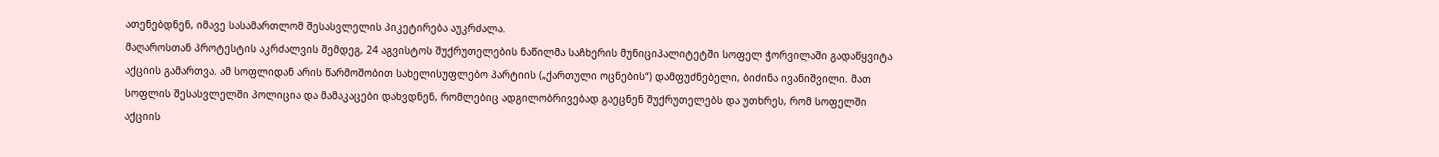ათენებდნენ, იმავე სასამართლომ შესასვლელის პიკეტირება აუკრძალა.
მაღაროსთან პროტესტის აკრძალვის შემდეგ, 24 აგვისტოს შუქრუთელების ნაწილმა საჩხერის მუნიციპალიტეტში სოფელ ჭორვილაში გადაწყვიტა აქციის გამართვა. ამ სოფლიდან არის წარმოშობით სახელისუფლებო პარტიის („ქართული ოცნების“) დამფუძნებელი, ბიძინა ივანიშვილი. მათ სოფლის შესასვლელში პოლიცია და მამაკაცები დახვდნენ, რომლებიც ადგილობრივებად გაეცნენ შუქრუთელებს და უთხრეს, რომ სოფელში აქციის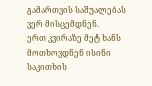გამართვის საშუალებას ვერ მისცემდნენ.
ერთ კვირაზე მეტ ხანს მოთხოვდნენ ისინი საკითხის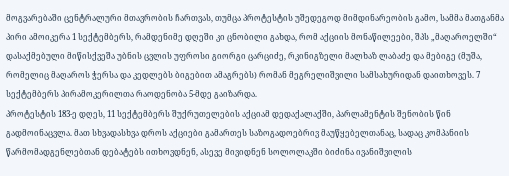მოგვარებაში ცენტრალური მთავრობის ჩართვას, თუმცა პროტესტის უშედეგოდ მიმდინარეობის გამო, სამმა მათგანმა პირი ამოიკერა 1 სექტემბერს, რამდენიმე დღეში კი ცნობილი გახდა, რომ აქციის მონაწილეები, შპს „მაღაროელში“ დასაქმებული მიწისქვეშა უბნის ცვლის უფროსი გიორგი ცარციძე, რკინიგზელი მალხაზ ლაბაძე და მებიგე (მუშა, რომელიც მაღაროს ჭერსა და კედლებს ბიგებით ამაგრებს) რომან მეგრელიშვილი სამსახურიდან დაითხოვეს. 7 სექტემბერს პირამოკერილთა რაოდენობა 5-მდე გაიზარდა.
პროტესტის 183-ე დღეს, 11 სექტემბერს შუქრუთელების აქციამ დედაქალაქში, პარლამენტის შენობის წინ გადმოინაცვლა. მათ სხვადასხვა დროს აქციები გამართეს საზოგადოებრივ მაუწყებელთანაც, სადაც კომპანიის წარმომადგენლებთან დებატებს ითხოვდნენ, ასევე მივიდნენ სოლოლაკში ბიძინა ივანიშვილის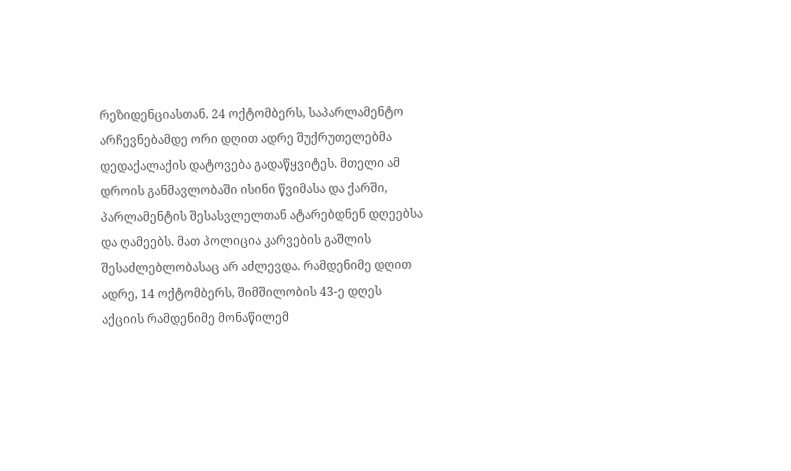რეზიდენციასთან. 24 ოქტომბერს, საპარლამენტო არჩევნებამდე ორი დღით ადრე შუქრუთელებმა დედაქალაქის დატოვება გადაწყვიტეს. მთელი ამ დროის განმავლობაში ისინი წვიმასა და ქარში, პარლამენტის შესასვლელთან ატარებდნენ დღეებსა და ღამეებს. მათ პოლიცია კარვების გაშლის შესაძლებლობასაც არ აძლევდა. რამდენიმე დღით ადრე, 14 ოქტომბერს, შიმშილობის 43-ე დღეს აქციის რამდენიმე მონაწილემ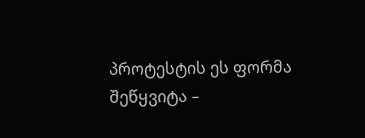პროტესტის ეს ფორმა შეწყვიტა –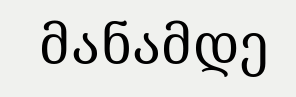მანამდე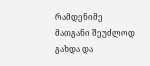რამდენიმე მათგანი შეუძლოდ გახდა და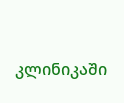კლინიკაში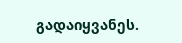გადაიყვანეს.